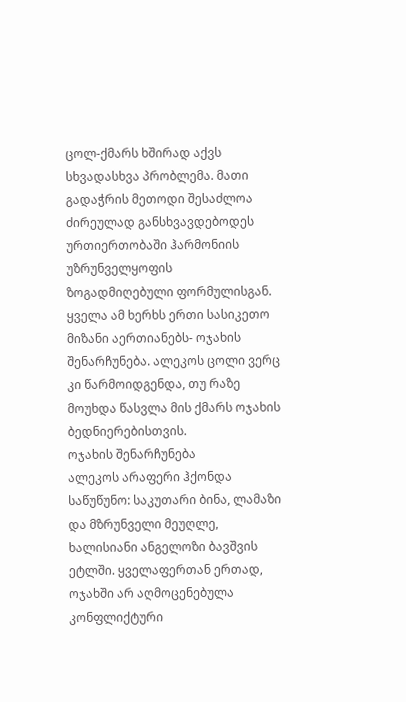ცოლ-ქმარს ხშირად აქვს სხვადასხვა პრობლემა. მათი გადაჭრის მეთოდი შესაძლოა ძირეულად განსხვავდებოდეს ურთიერთობაში ჰარმონიის უზრუნველყოფის ზოგადმიღებული ფორმულისგან. ყველა ამ ხერხს ერთი სასიკეთო მიზანი აერთიანებს- ოჯახის შენარჩუნება. ალეკოს ცოლი ვერც კი წარმოიდგენდა, თუ რაზე მოუხდა წასვლა მის ქმარს ოჯახის ბედნიერებისთვის.
ოჯახის შენარჩუნება
ალეკოს არაფერი ჰქონდა საწუწუნო: საკუთარი ბინა, ლამაზი და მზრუნველი მეუღლე, ხალისიანი ანგელოზი ბავშვის ეტლში. ყველაფერთან ერთად, ოჯახში არ აღმოცენებულა კონფლიქტური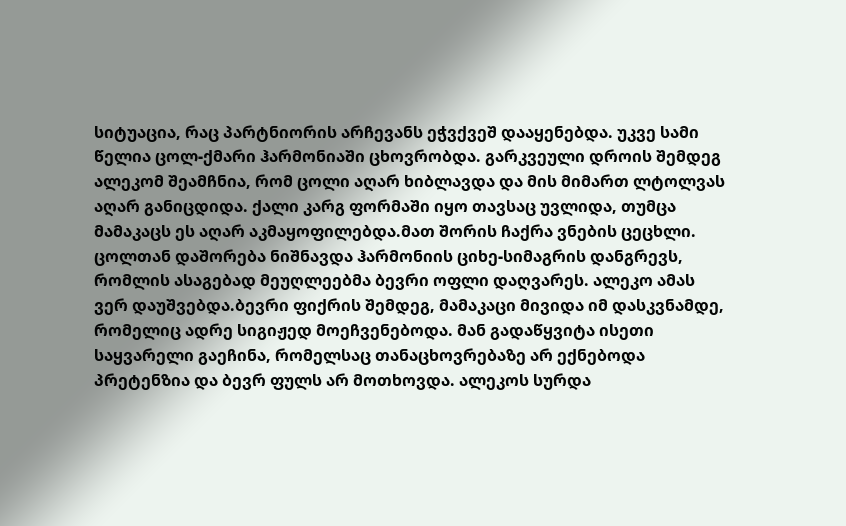სიტუაცია, რაც პარტნიორის არჩევანს ეჭვქვეშ დააყენებდა. უკვე სამი წელია ცოლ-ქმარი ჰარმონიაში ცხოვრობდა. გარკვეული დროის შემდეგ ალეკომ შეამჩნია, რომ ცოლი აღარ ხიბლავდა და მის მიმართ ლტოლვას აღარ განიცდიდა. ქალი კარგ ფორმაში იყო თავსაც უვლიდა, თუმცა მამაკაცს ეს აღარ აკმაყოფილებდა.მათ შორის ჩაქრა ვნების ცეცხლი. ცოლთან დაშორება ნიშნავდა ჰარმონიის ციხე-სიმაგრის დანგრევს, რომლის ასაგებად მეუღლეებმა ბევრი ოფლი დაღვარეს. ალეკო ამას ვერ დაუშვებდა.ბევრი ფიქრის შემდეგ, მამაკაცი მივიდა იმ დასკვნამდე, რომელიც ადრე სიგიჟედ მოეჩვენებოდა. მან გადაწყვიტა ისეთი საყვარელი გაეჩინა, რომელსაც თანაცხოვრებაზე არ ექნებოდა პრეტენზია და ბევრ ფულს არ მოთხოვდა. ალეკოს სურდა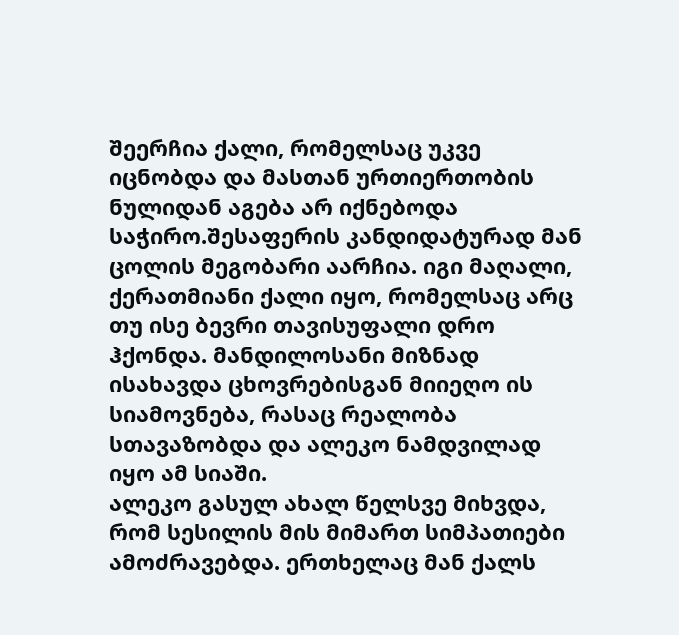შეერჩია ქალი, რომელსაც უკვე იცნობდა და მასთან ურთიერთობის ნულიდან აგება არ იქნებოდა საჭირო.შესაფერის კანდიდატურად მან ცოლის მეგობარი აარჩია. იგი მაღალი, ქერათმიანი ქალი იყო, რომელსაც არც თუ ისე ბევრი თავისუფალი დრო ჰქონდა. მანდილოსანი მიზნად ისახავდა ცხოვრებისგან მიიეღო ის სიამოვნება, რასაც რეალობა სთავაზობდა და ალეკო ნამდვილად იყო ამ სიაში.
ალეკო გასულ ახალ წელსვე მიხვდა, რომ სესილის მის მიმართ სიმპათიები ამოძრავებდა. ერთხელაც მან ქალს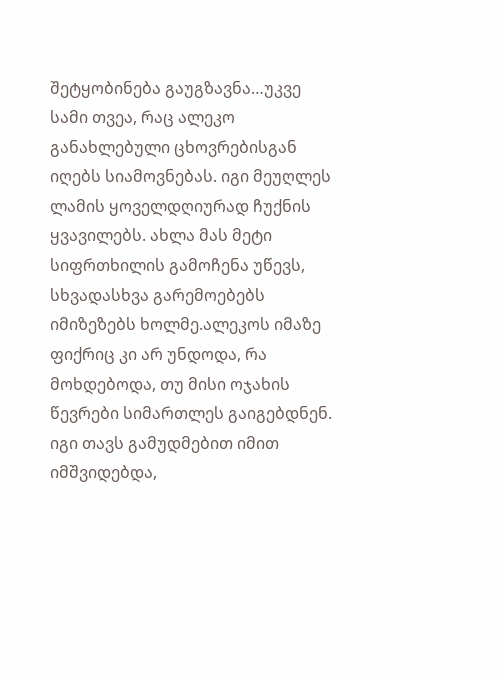შეტყობინება გაუგზავნა…უკვე სამი თვეა, რაც ალეკო განახლებული ცხოვრებისგან იღებს სიამოვნებას. იგი მეუღლეს ლამის ყოველდღიურად ჩუქნის ყვავილებს. ახლა მას მეტი სიფრთხილის გამოჩენა უწევს, სხვადასხვა გარემოებებს იმიზეზებს ხოლმე.ალეკოს იმაზე ფიქრიც კი არ უნდოდა, რა მოხდებოდა, თუ მისი ოჯახის წევრები სიმართლეს გაიგებდნენ. იგი თავს გამუდმებით იმით იმშვიდებდა,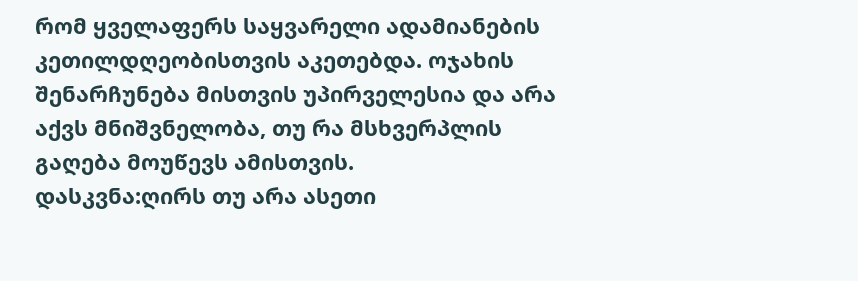რომ ყველაფერს საყვარელი ადამიანების კეთილდღეობისთვის აკეთებდა. ოჯახის შენარჩუნება მისთვის უპირველესია და არა აქვს მნიშვნელობა, თუ რა მსხვერპლის გაღება მოუწევს ამისთვის.
დასკვნა:ღირს თუ არა ასეთი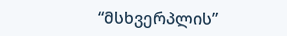“მსხვერპლის”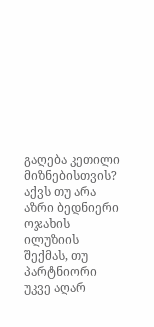გაღება კეთილი მიზნებისთვის? აქვს თუ არა აზრი ბედნიერი ოჯახის ილუზიის შექმას, თუ პარტნიორი უკვე აღარ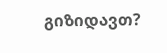გიზიდავთ?